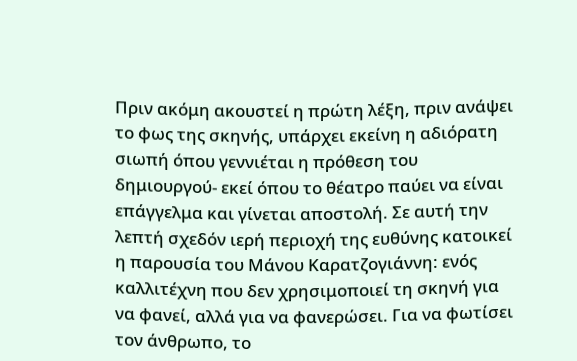Πριν ακόμη ακουστεί η πρώτη λέξη, πριν ανάψει το φως της σκηνής, υπάρχει εκείνη η αδιόρατη σιωπή όπου γεννιέται η πρόθεση του δημιουργού- εκεί όπου το θέατρο παύει να είναι επάγγελμα και γίνεται αποστολή. Σε αυτή την λεπτή σχεδόν ιερή περιοχή της ευθύνης κατοικεί η παρουσία του Μάνου Καρατζογιάννη: ενός καλλιτέχνη που δεν χρησιμοποιεί τη σκηνή για να φανεί, αλλά για να φανερώσει. Για να φωτίσει τον άνθρωπο, το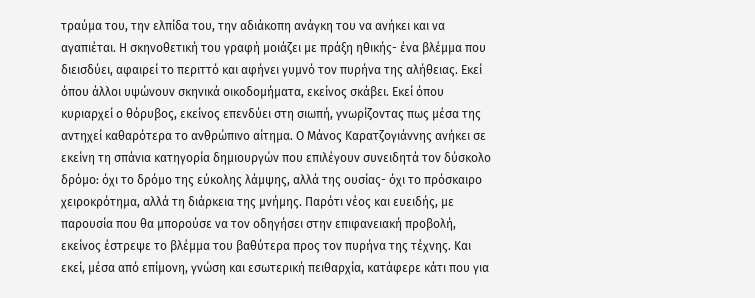τραύμα του, την ελπίδα του, την αδιάκοπη ανάγκη του να ανήκει και να αγαπιέται. Η σκηνοθετική του γραφή μοιάζει με πράξη ηθικής- ένα βλέμμα που διεισδύει, αφαιρεί το περιττό και αφήνει γυμνό τον πυρήνα της αλήθειας. Εκεί όπου άλλοι υψώνουν σκηνικά οικοδομήματα, εκείνος σκάβει. Εκεί όπου κυριαρχεί ο θόρυβος, εκείνος επενδύει στη σιωπή, γνωρίζοντας πως μέσα της αντηχεί καθαρότερα το ανθρώπινο αίτημα. Ο Μάνος Καρατζογιάννης ανήκει σε εκείνη τη σπάνια κατηγορία δημιουργών που επιλέγουν συνειδητά τον δύσκολο δρόμο: όχι το δρόμο της εύκολης λάμψης, αλλά της ουσίας- όχι το πρόσκαιρο χειροκρότημα, αλλά τη διάρκεια της μνήμης. Παρότι νέος και ευειδής, με παρουσία που θα μπορούσε να τον οδηγήσει στην επιφανειακή προβολή, εκείνος έστρεψε το βλέμμα του βαθύτερα προς τον πυρήνα της τέχνης. Και εκεί, μέσα από επίμονη, γνώση και εσωτερική πειθαρχία, κατάφερε κάτι που για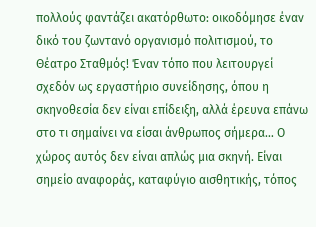πολλούς φαντάζει ακατόρθωτο: οικοδόμησε έναν δικό του ζωντανό οργανισμό πολιτισμού, το Θέατρο Σταθμός! Έναν τόπο που λειτουργεί σχεδόν ως εργαστήριο συνείδησης, όπου η σκηνοθεσία δεν είναι επίδειξη, αλλά έρευνα επάνω στο τι σημαίνει να είσαι άνθρωπος σήμερα… Ο χώρος αυτός δεν είναι απλώς μια σκηνή. Είναι σημείο αναφοράς, καταφύγιο αισθητικής, τόπος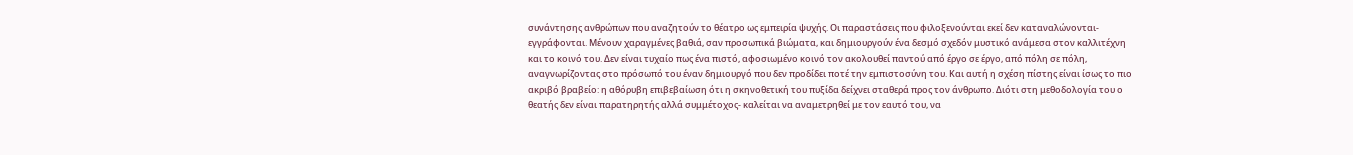συνάντησης ανθρώπων που αναζητούν το θέατρο ως εμπειρία ψυχής. Οι παραστάσεις που φιλοξενούνται εκεί δεν καταναλώνονται- εγγράφονται. Μένουν χαραγμένες βαθιά, σαν προσωπικά βιώματα, και δημιουργούν ένα δεσμό σχεδόν μυστικό ανάμεσα στον καλλιτέχνη και το κοινό του. Δεν είναι τυχαίο πως ένα πιστό, αφοσιωμένο κοινό τον ακολουθεί παντού από έργο σε έργο, από πόλη σε πόλη, αναγνωρίζοντας στο πρόσωπό του έναν δημιουργό που δεν προδίδει ποτέ την εμπιστοσύνη του. Και αυτή η σχέση πίστης είναι ίσως το πιο ακριβό βραβείο: η αθόρυβη επιβεβαίωση ότι η σκηνοθετική του πυξίδα δείχνει σταθερά προς τον άνθρωπο. Διότι στη μεθοδολογία του ο θεατής δεν είναι παρατηρητής αλλά συμμέτοχος- καλείται να αναμετρηθεί με τον εαυτό του, να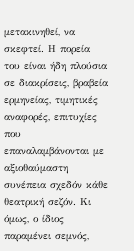μετακινηθεί, να σκεφτεί. Η πορεία του είναι ήδη πλούσια σε διακρίσεις, βραβεία ερμηνείας, τιμητικές αναφορές, επιτυχίες που επαναλαμβάνονται με αξιοθαύμαστη συνέπεια σχεδόν κάθε θεατρική σεζόν. Κι όμως, ο ίδιος παραμένει σεμνός,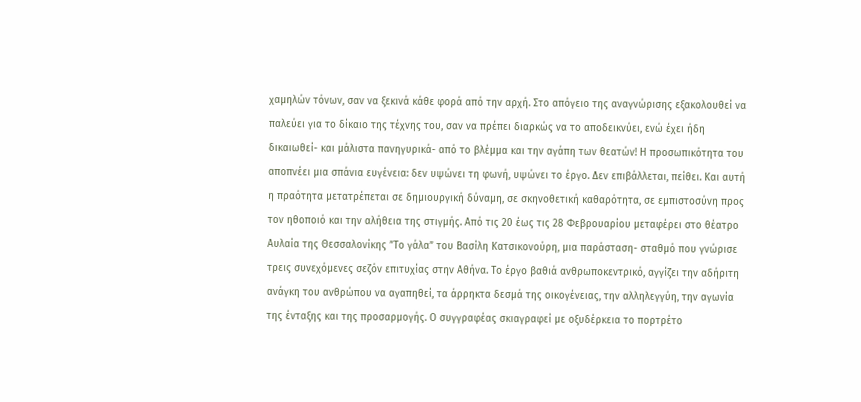χαμηλών τόνων, σαν να ξεκινά κάθε φορά από την αρχή. Στο απόγειο της αναγνώρισης εξακολουθεί να παλεύει για το δίκαιο της τέχνης του, σαν να πρέπει διαρκώς να το αποδεικνύει, ενώ έχει ήδη δικαιωθεί- και μάλιστα πανηγυρικά- από το βλέμμα και την αγάπη των θεατών! Η προσωπικότητα του αποπνέει μια σπάνια ευγένεια: δεν υψώνει τη φωνή, υψώνει το έργο. Δεν επιβάλλεται, πείθει. Και αυτή η πραότητα μετατρέπεται σε δημιουργική δύναμη, σε σκηνοθετική καθαρότητα, σε εμπιστοσύνη προς τον ηθοποιό και την αλήθεια της στιγμής. Από τις 20 έως τις 28 Φεβρουαρίου μεταφέρει στο θέατρο Αυλαία της Θεσσαλονίκης ”Το γάλα” του Βασίλη Κατσικονούρη, μια παράσταση- σταθμό που γνώρισε τρεις συνεχόμενες σεζόν επιτυχίας στην Αθήνα. Το έργο βαθιά ανθρωποκεντρικό, αγγίζει την αδήριτη ανάγκη του ανθρώπου να αγαπηθεί, τα άρρηκτα δεσμά της οικογένειας, την αλληλεγγύη, την αγωνία της ένταξης και της προσαρμογής. Ο συγγραφέας σκιαγραφεί με οξυδέρκεια το πορτρέτο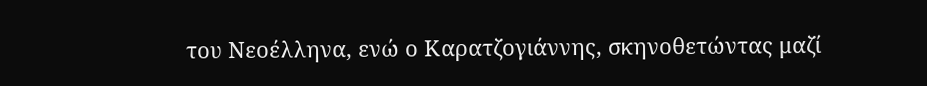του Νεοέλληνα, ενώ ο Καρατζογιάννης, σκηνοθετώντας μαζί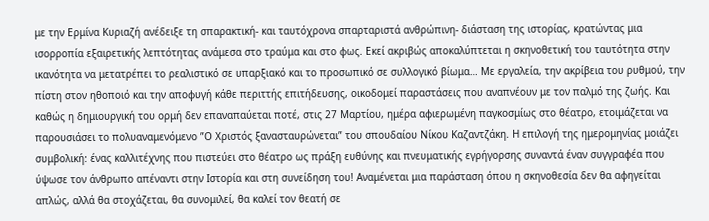με την Ερμίνα Κυριαζή ανέδειξε τη σπαρακτική- και ταυτόχρονα σπαρταριστά ανθρώπινη- διάσταση της ιστορίας, κρατώντας μια ισορροπία εξαιρετικής λεπτότητας ανάμεσα στο τραύμα και στο φως. Εκεί ακριβώς αποκαλύπτεται η σκηνοθετική του ταυτότητα στην ικανότητα να μετατρέπει το ρεαλιστικό σε υπαρξιακό και το προσωπικό σε συλλογικό βίωμα… Με εργαλεία, την ακρίβεια του ρυθμού, την πίστη στον ηθοποιό και την αποφυγή κάθε περιττής επιτήδευσης, οικοδομεί παραστάσεις που αναπνέουν με τον παλμό της ζωής. Και καθώς η δημιουργική του ορμή δεν επαναπαύεται ποτέ, στις 27 Μαρτίου, ημέρα αφιερωμένη παγκοσμίως στο θέατρο, ετοιμάζεται να παρουσιάσει το πολυαναμενόμενο ”Ο Χριστός ξανασταυρώνεται” του σπουδαίου Νίκου Καζαντζάκη. Η επιλογή της ημερομηνίας μοιάζει συμβολική: ένας καλλιτέχνης που πιστεύει στο θέατρο ως πράξη ευθύνης και πνευματικής εγρήγορσης συναντά έναν συγγραφέα που ύψωσε τον άνθρωπο απέναντι στην Ιστορία και στη συνείδηση του! Αναμένεται μια παράσταση όπου η σκηνοθεσία δεν θα αφηγείται απλώς, αλλά θα στοχάζεται, θα συνομιλεί, θα καλεί τον θεατή σε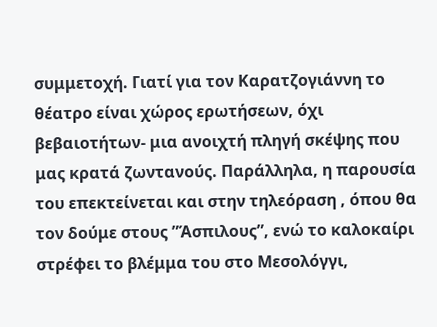συμμετοχή. Γιατί για τον Καρατζογιάννη το θέατρο είναι χώρος ερωτήσεων, όχι βεβαιοτήτων- μια ανοιχτή πληγή σκέψης που μας κρατά ζωντανούς. Παράλληλα, η παρουσία του επεκτείνεται και στην τηλεόραση , όπου θα τον δούμε στους ”Άσπιλους”, ενώ το καλοκαίρι στρέφει το βλέμμα του στο Μεσολόγγι,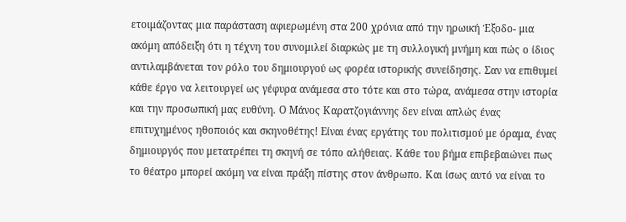ετοιμάζοντας μια παράσταση αφιερωμένη στα 200 χρόνια από την ηρωική Έξοδο- μια ακόμη απόδειξη ότι η τέχνη του συνομιλεί διαρκώς με τη συλλογική μνήμη και πώς ο ίδιος αντιλαμβάνεται τον ρόλο του δημιουργού ως φορέα ιστορικής συνείδησης. Σαν να επιθυμεί κάθε έργο να λειτουργεί ως γέφυρα ανάμεσα στο τότε και στο τώρα, ανάμεσα στην ιστορία και την προσωπική μας ευθύνη. Ο Μάνος Καρατζογιάννης δεν είναι απλώς ένας επιτυχημένος ηθοποιός και σκηνοθέτης! Είναι ένας εργάτης του πολιτισμού με όραμα, ένας δημιουργός που μετατρέπει τη σκηνή σε τόπο αλήθειας. Κάθε του βήμα επιβεβαιώνει πως το θέατρο μπορεί ακόμη να είναι πράξη πίστης στον άνθρωπο. Και ίσως αυτό να είναι το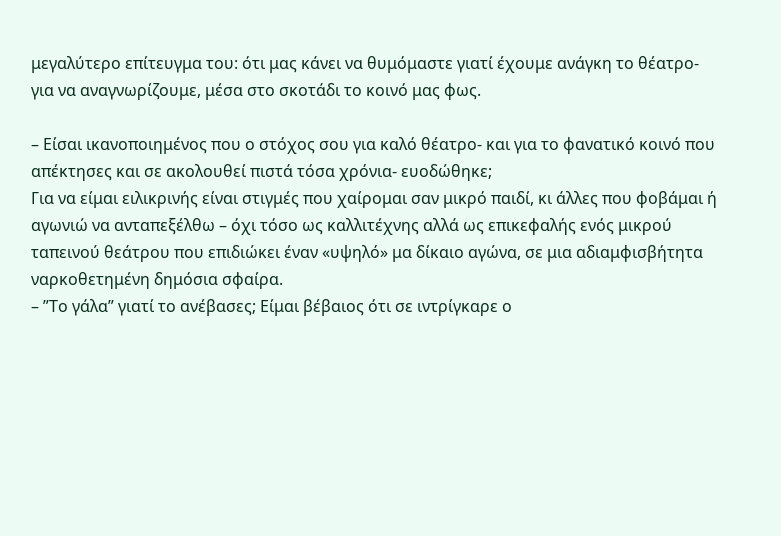μεγαλύτερο επίτευγμα του: ότι μας κάνει να θυμόμαστε γιατί έχουμε ανάγκη το θέατρο- για να αναγνωρίζουμε, μέσα στο σκοτάδι το κοινό μας φως.

– Είσαι ικανοποιημένος που ο στόχος σου για καλό θέατρο- και για το φανατικό κοινό που απέκτησες και σε ακολουθεί πιστά τόσα χρόνια- ευοδώθηκε;
Για να είμαι ειλικρινής είναι στιγμές που χαίρομαι σαν μικρό παιδί, κι άλλες που φοβάμαι ή αγωνιώ να ανταπεξέλθω – όχι τόσο ως καλλιτέχνης αλλά ως επικεφαλής ενός μικρού ταπεινού θεάτρου που επιδιώκει έναν «υψηλό» μα δίκαιο αγώνα, σε μια αδιαμφισβήτητα ναρκοθετημένη δημόσια σφαίρα.
– ”Το γάλα” γιατί το ανέβασες; Είμαι βέβαιος ότι σε ιντρίγκαρε ο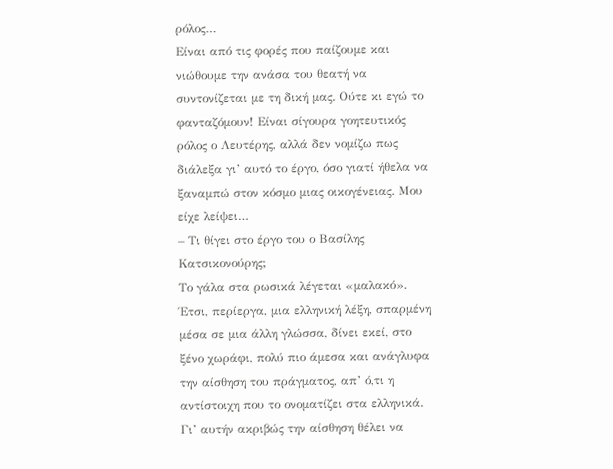ρόλος…
Είναι από τις φορές που παίζουμε και νιώθουμε την ανάσα του θεατή να συντονίζεται με τη δική μας. Ούτε κι εγώ το φανταζόμουν! Είναι σίγουρα γοητευτικός ρόλος ο Λευτέρης, αλλά δεν νομίζω πως διάλεξα γι’ αυτό το έργο, όσο γιατί ήθελα να ξαναμπώ στον κόσμο μιας οικογένειας. Μου είχε λείψει…
– Τι θίγει στο έργο του ο Βασίλης Κατσικονούρης;
Το γάλα στα ρωσικά λέγεται «μαλακό». Έτσι, περίεργα, μια ελληνική λέξη, σπαρμένη μέσα σε μια άλλη γλώσσα, δίνει εκεί, στο ξένο χωράφι, πολύ πιο άμεσα και ανάγλυφα την αίσθηση του πράγματος, απ’ ό,τι η αντίστοιχη που το ονοματίζει στα ελληνικά. Γι’ αυτήν ακριβώς την αίσθηση θέλει να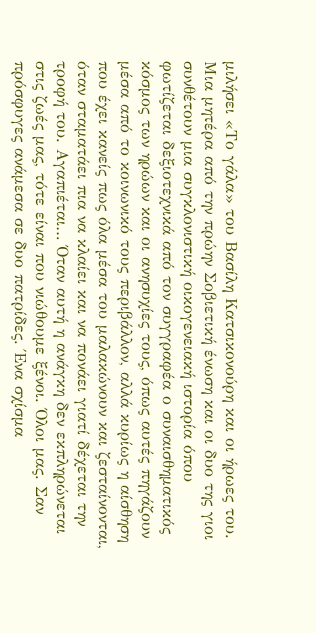μιλήσει «Το γάλα» του Βασίλη Κατσικονούρη και οι ήρωες του. Μια μητέρα από την πρώην Σοβιετική ένωση και οι δυο της γιοι συνθέτουν μια συγκλονιστική οικογενειακή ιστορία όπου φωτίζεται δεξιοτεχνικά από τον συγγραφέα ο συναισθηματικός κόσμος των ηρώων και οι ανησυχίες τους, όπως αυτές πηγάζουν μέσα από το κοινωνικό τους περιβάλλον, αλλά κυρίως η αίσθηση που έχει κανείς πως όλα μέσα του μαλακώνουν και ζεσταίνονται, όταν σταματάει πια να κλαίει και να πονάει γιατί δέχεται την τροφή του. Αγαπιέται… Όταν αυτή η ανάγκη δεν εκπληρώνεται στις ζωές μας, τότε είναι που νιώθουμε ξένοι. Όλοι μας. Σαν πρόσφυγες ανάμεσα σε δυο πατρίδες. Ένα σχίσμα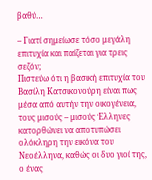βαθύ…

– Γιατί σημείωσε τόσο μεγάλη επιτυχία και παίζεται για τρεις σεζόν;
Πιστεύω ότι η βασική επιτυχία του Βασίλη Κατσικονούρη είναι πως μέσα από αυτήν την οικογένεια, τους μισούς – μισούς Έλληνες κατορθώνει να αποτυπώσει ολόκληρη την εικόνα του Νεοέλληνα, καθώς οι δυο γιοί της, ο ένας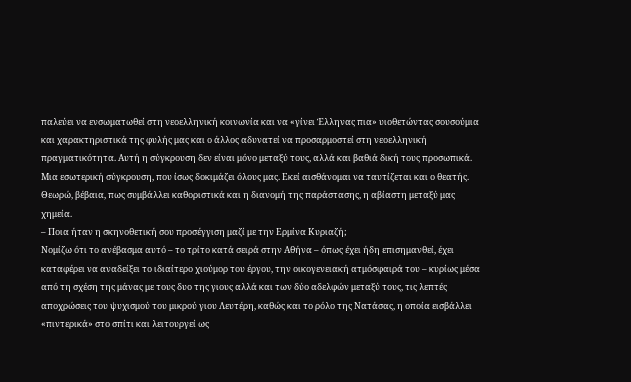παλεύει να ενσωματωθεί στη νεοελληνική κοινωνία και να «γίνει Έλληνας πια» υιοθετώντας σουσούμια και χαρακτηριστικά της φυλής μας και ο άλλος αδυνατεί να προσαρμοστεί στη νεοελληνική πραγματικότητα. Αυτή η σύγκρουση δεν είναι μόνο μεταξύ τους, αλλά και βαθιά δική τους προσωπικά. Μια εσωτερική σύγκρουση, που ίσως δοκιμάζει όλους μας. Εκεί αισθάνομαι να ταυτίζεται και ο θεατής. Θεωρώ, βέβαια, πως συμβάλλει καθοριστικά και η διανομή της παράστασης, η αβίαστη μεταξύ μας χημεία.
– Ποια ήταν η σκηνοθετική σου προσέγγιση μαζί με την Ερμίνα Κυριαζή;
Νομίζω ότι το ανέβασμα αυτό – το τρίτο κατά σειρά στην Αθήνα – όπως έχει ήδη επισημανθεί, έχει καταφέρει να αναδείξει το ιδιαίτερο χιούμορ του έργου, την οικογενειακή ατμόσφαιρά του – κυρίως μέσα από τη σχέση της μάνας με τους δυο της γιους αλλά και των δύο αδελφών μεταξύ τους, τις λεπτές αποχρώσεις του ψυχισμού του μικρού γιου Λευτέρη, καθώς και το ρόλο της Νατάσας, η οποία εισβάλλει «πιντερικά» στο σπίτι και λειτουργεί ως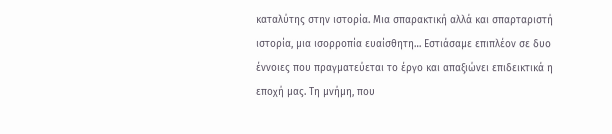καταλύτης στην ιστορία. Μια σπαρακτική αλλά και σπαρταριστή ιστορία, μια ισορροπία ευαίσθητη… Εστιάσαμε επιπλέον σε δυο έννοιες που πραγματεύεται το έργο και απαξιώνει επιδεικτικά η εποχή μας. Τη μνήμη, που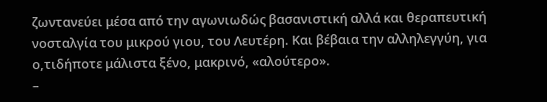ζωντανεύει μέσα από την αγωνιωδώς βασανιστική αλλά και θεραπευτική νοσταλγία του μικρού γιου, του Λευτέρη. Και βέβαια την αλληλεγγύη, για ο,τιδήποτε μάλιστα ξένο, μακρινό, «αλούτερο».
–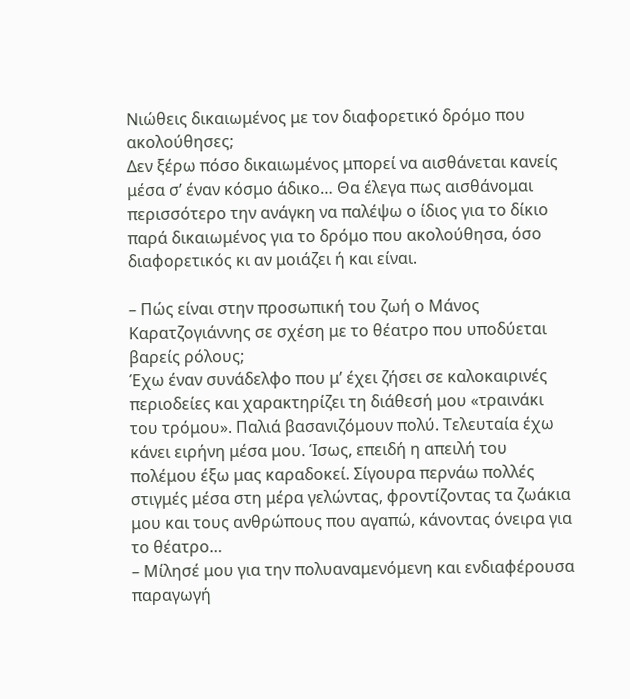Νιώθεις δικαιωμένος με τον διαφορετικό δρόμο που ακολούθησες;
Δεν ξέρω πόσο δικαιωμένος μπορεί να αισθάνεται κανείς μέσα σ’ έναν κόσμο άδικο… Θα έλεγα πως αισθάνομαι περισσότερο την ανάγκη να παλέψω ο ίδιος για το δίκιο παρά δικαιωμένος για το δρόμο που ακολούθησα, όσο διαφορετικός κι αν μοιάζει ή και είναι.

– Πώς είναι στην προσωπική του ζωή ο Μάνος Καρατζογιάννης σε σχέση με το θέατρο που υποδύεται βαρείς ρόλους;
Έχω έναν συνάδελφο που μ’ έχει ζήσει σε καλοκαιρινές περιοδείες και χαρακτηρίζει τη διάθεσή μου «τραινάκι του τρόμου». Παλιά βασανιζόμουν πολύ. Τελευταία έχω κάνει ειρήνη μέσα μου. Ίσως, επειδή η απειλή του πολέμου έξω μας καραδοκεί. Σίγουρα περνάω πολλές στιγμές μέσα στη μέρα γελώντας, φροντίζοντας τα ζωάκια μου και τους ανθρώπους που αγαπώ, κάνοντας όνειρα για το θέατρο…
– Μίλησέ μου για την πολυαναμενόμενη και ενδιαφέρουσα παραγωγή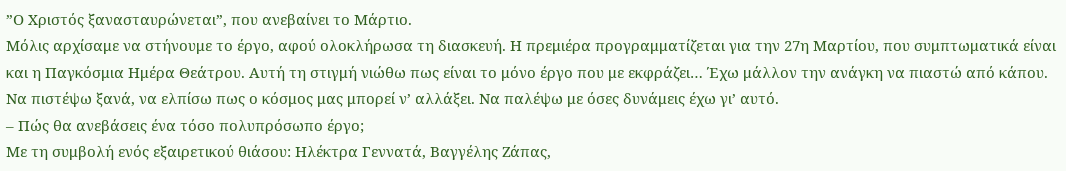”Ο Χριστός ξανασταυρώνεται”, που ανεβαίνει το Μάρτιο.
Μόλις αρχίσαμε να στήνουμε το έργο, αφού ολοκλήρωσα τη διασκευή. Η πρεμιέρα προγραμματίζεται για την 27η Μαρτίου, που συμπτωματικά είναι και η Παγκόσμια Ημέρα Θεάτρου. Αυτή τη στιγμή νιώθω πως είναι το μόνο έργο που με εκφράζει… Έχω μάλλον την ανάγκη να πιαστώ από κάπου. Να πιστέψω ξανά, να ελπίσω πως ο κόσμος μας μπορεί ν’ αλλάξει. Να παλέψω με όσες δυνάμεις έχω γι’ αυτό.
– Πώς θα ανεβάσεις ένα τόσο πολυπρόσωπο έργο;
Με τη συμβολή ενός εξαιρετικού θιάσου: Ηλέκτρα Γεννατά, Βαγγέλης Ζάπας,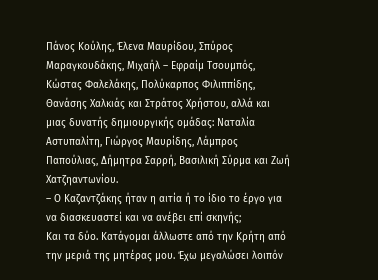Πάνος Κούλης, Έλενα Μαυρίδου, Σπύρος Μαραγκουδάκης, Μιχαήλ – Εφραίμ Τσουμπός, Κώστας Φαλελάκης, Πολύκαρπος Φιλιππίδης, Θανάσης Χαλκιάς και Στράτος Χρήστου, αλλά και μιας δυνατής δημιουργικής ομάδας: Ναταλία Αστυπαλίτη, Γιώργος Μαυρίδης, Λάμπρος Παπούλιας, Δήμητρα Σαρρή, Βασιλική Σύρμα και Ζωή Χατζηαντωνίου.
– Ο Καζαντζάκης ήταν η αιτία ή το ίδιο το έργο για να διασκευαστεί και να ανέβει επί σκηνής;
Και τα δύο. Κατάγομαι άλλωστε από την Κρήτη από την μεριά της μητέρας μου. Έχω μεγαλώσει λοιπόν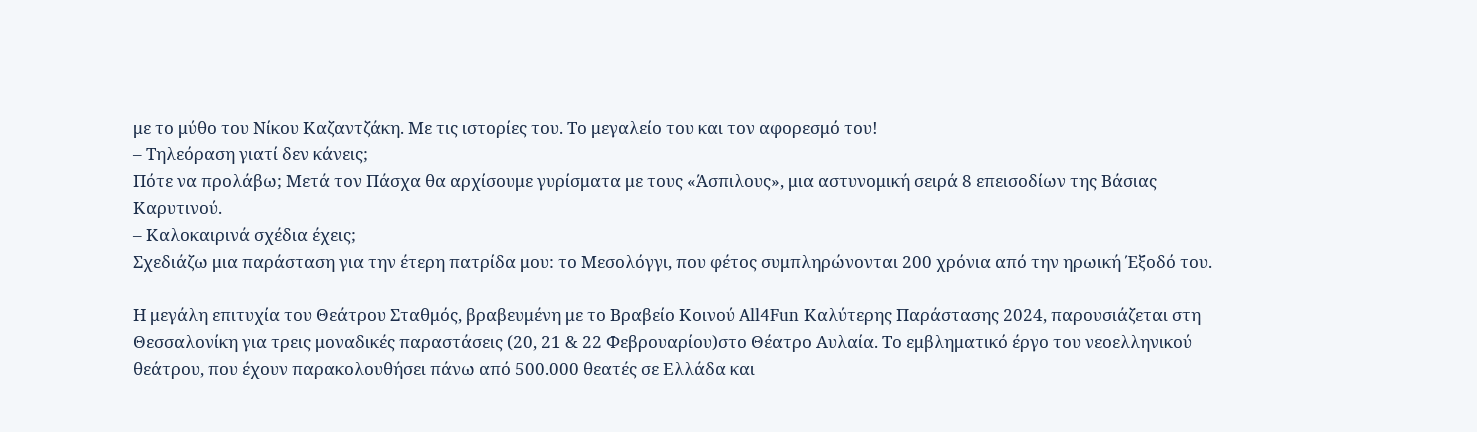με το μύθο του Νίκου Καζαντζάκη. Με τις ιστορίες του. Το μεγαλείο του και τον αφορεσμό του!
– Τηλεόραση γιατί δεν κάνεις;
Πότε να προλάβω; Μετά τον Πάσχα θα αρχίσουμε γυρίσματα με τους «Άσπιλους», μια αστυνομική σειρά 8 επεισοδίων της Βάσιας Καρυτινού.
– Καλοκαιρινά σχέδια έχεις;
Σχεδιάζω μια παράσταση για την έτερη πατρίδα μου: το Μεσολόγγι, που φέτος συμπληρώνονται 200 χρόνια από την ηρωική Έξοδό του.

Η μεγάλη επιτυχία του Θεάτρου Σταθμός, βραβευμένη με το Βραβείο Κοινού All4Fun Καλύτερης Παράστασης 2024, παρουσιάζεται στη Θεσσαλονίκη για τρεις μοναδικές παραστάσεις (20, 21 & 22 Φεβρουαρίου)στο Θέατρο Αυλαία. Το εμβληματικό έργο του νεοελληνικού θεάτρου, που έχουν παρακολουθήσει πάνω από 500.000 θεατές σε Ελλάδα και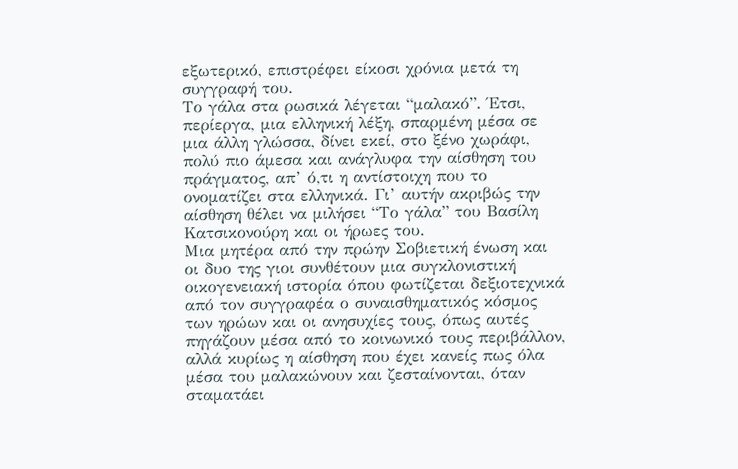εξωτερικό, επιστρέφει είκοσι χρόνια μετά τη συγγραφή του.
Το γάλα στα ρωσικά λέγεται “μαλακό”. Έτσι, περίεργα, μια ελληνική λέξη, σπαρμένη μέσα σε μια άλλη γλώσσα, δίνει εκεί, στο ξένο χωράφι, πολύ πιο άμεσα και ανάγλυφα την αίσθηση του πράγματος, απ’ ό,τι η αντίστοιχη που το ονοματίζει στα ελληνικά. Γι’ αυτήν ακριβώς την αίσθηση θέλει να μιλήσει “Το γάλα” του Βασίλη Κατσικονούρη και οι ήρωες του.
Μια μητέρα από την πρώην Σοβιετική ένωση και οι δυο της γιοι συνθέτουν μια συγκλονιστική οικογενειακή ιστορία όπου φωτίζεται δεξιοτεχνικά από τον συγγραφέα ο συναισθηματικός κόσμος των ηρώων και οι ανησυχίες τους, όπως αυτές πηγάζουν μέσα από το κοινωνικό τους περιβάλλον, αλλά κυρίως η αίσθηση που έχει κανείς πως όλα μέσα του μαλακώνουν και ζεσταίνονται, όταν σταματάει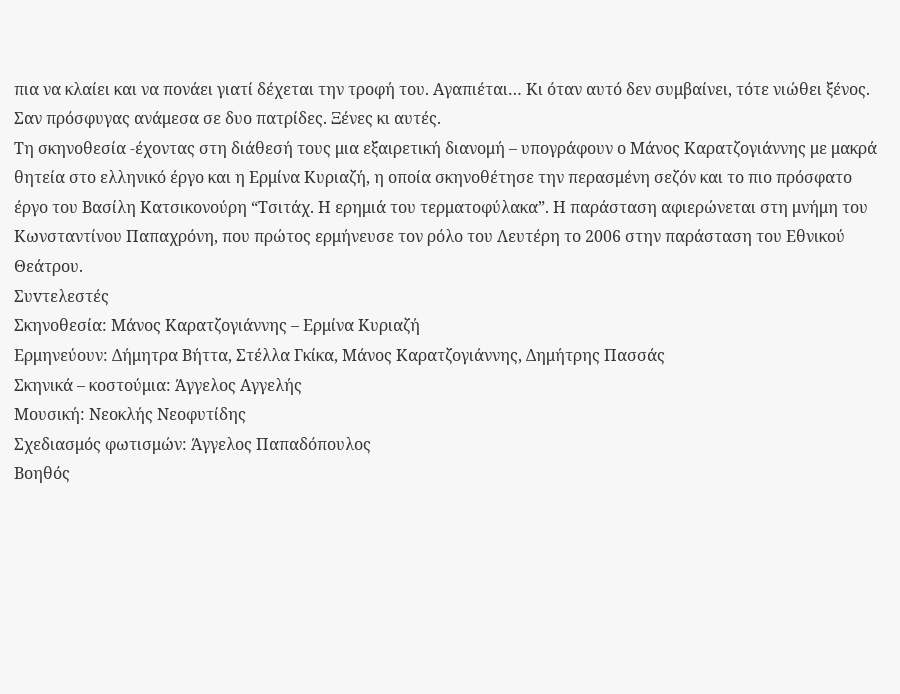πια να κλαίει και να πονάει γιατί δέχεται την τροφή του. Αγαπιέται… Κι όταν αυτό δεν συμβαίνει, τότε νιώθει ξένος. Σαν πρόσφυγας ανάμεσα σε δυο πατρίδες. Ξένες κι αυτές.
Τη σκηνοθεσία -έχοντας στη διάθεσή τους μια εξαιρετική διανομή – υπογράφουν ο Μάνος Καρατζογιάννης με μακρά θητεία στο ελληνικό έργο και η Ερμίνα Κυριαζή, η οποία σκηνοθέτησε την περασμένη σεζόν και το πιο πρόσφατο έργο του Βασίλη Κατσικονούρη “Τσιτάχ. Η ερημιά του τερματοφύλακα”. Η παράσταση αφιερώνεται στη μνήμη του Κωνσταντίνου Παπαχρόνη, που πρώτος ερμήνευσε τον ρόλο του Λευτέρη το 2006 στην παράσταση του Εθνικού Θεάτρου.
Συvτελεστές
Σκηνοθεσία: Μάνος Καρατζογιάννης – Ερμίνα Κυριαζή
Ερμηνεύουν: Δήμητρα Βήττα, Στέλλα Γκίκα, Μάνος Καρατζογιάννης, Δημήτρης Πασσάς
Σκηνικά – κοστούμια: Άγγελος Αγγελής
Μουσική: Νεοκλής Νεοφυτίδης
Σχεδιασμός φωτισμών: Άγγελος Παπαδόπουλος
Βοηθός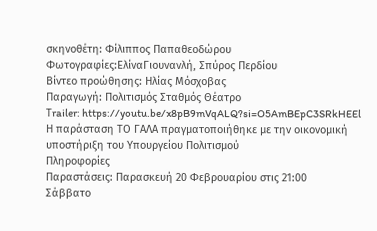σκηνοθέτη: Φίλιππος Παπαθεοδώρου
Φωτογραφίες:ΕλίναΓιουνανλή, Σπύρος Περδίου
Βίντεο προώθησης: Ηλίας Μόσχοβας
Παραγωγή: Πολιτισμός Σταθμός Θέατρο
Τrailer: https://youtu.be/x8pB9mVqALQ?si=O5AmBEpC3SRkHEEl
Η παράσταση ΤΟ ΓΑΛΑ πραγματοποιήθηκε με την οικονομική υποστήριξη του Υπουργείου Πολιτισμού
Πληροφορίες
Παραστάσεις: Παρασκευή 20 Φεβρουαρίου στις 21:00
Σάββατο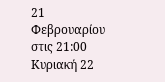21 Φεβρουαρίου στις 21:00
Κυριακή 22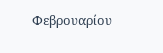Φεβρουαρίου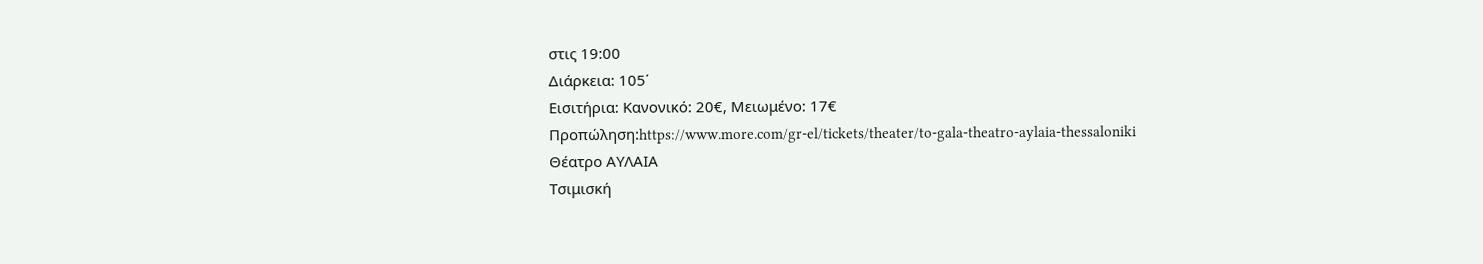στις 19:00
Διάρκεια: 105΄
Εισιτήρια: Κανονικό: 20€, Μειωμένο: 17€
Προπώληση:https://www.more.com/gr-el/tickets/theater/to-gala-theatro-aylaia-thessaloniki
Θέατρο ΑΥΛΑΙΑ
Τσιμισκή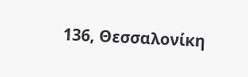136, Θεσσαλονίκη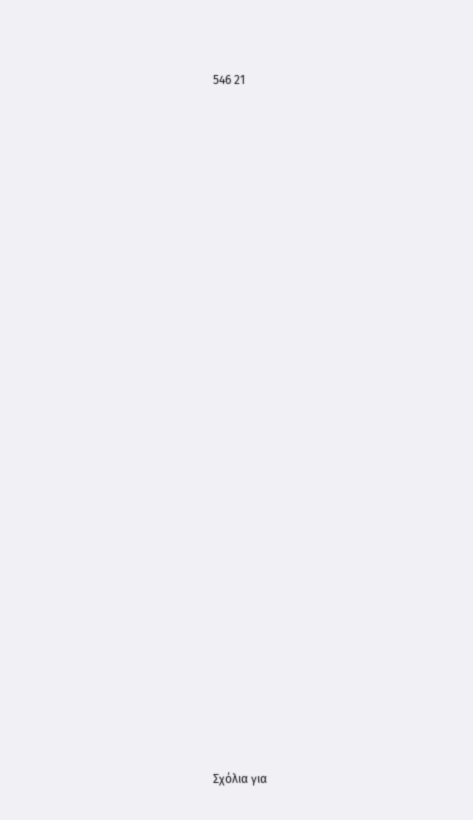546 21





































Σχόλια για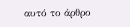αυτό το άρθρο